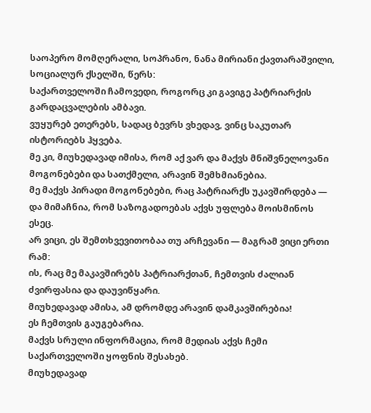საოპერო მომღერალი, სოპრანო, ნანა მირიანი ქავთარაშვილი, სოციალურ ქსელში, წერს:
საქართველოში ჩამოვედი, როგორც კი გავიგე პატრიარქის გარდაცვალების ამბავი.
ვუყურებ ეთერებს, სადაც ბევრს ვხედავ, ვინც საკუთარ ისტორიებს ჰყვება.
მე კი, მიუხედავად იმისა, რომ აქ ვარ და მაქვს მნიშვნელოვანი მოგონებები და სათქმელი, არავინ შემხმიანებია.
მე მაქვს პირადი მოგონებები, რაც პატრიარქს უკავშირდება — და მიმაჩნია, რომ საზოგადოებას აქვს უფლება მოისმინოს ესეც.
არ ვიცი, ეს შემთხვევითობაა თუ არჩევანი — მაგრამ ვიცი ერთი რამ:
ის, რაც მე მაკავშირებს პატრიარქთან, ჩემთვის ძალიან ძვირფასია და დაუვიწყარი.
მიუხედავად ამისა, ამ დრომდე არავინ დამკავშირებია!
ეს ჩემთვის გაუგებარია.
მაქვს სრული ინფორმაცია, რომ მედიას აქვს ჩემი საქართველოში ყოფნის შესახებ.
მიუხედავად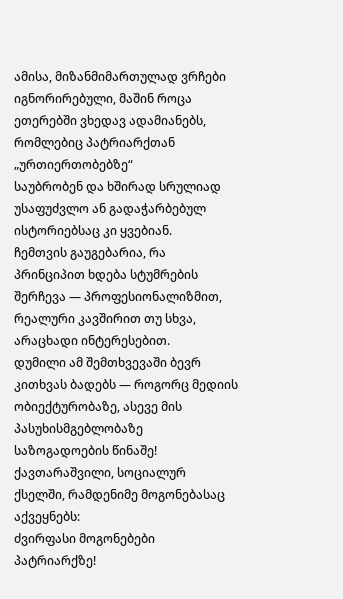ამისა, მიზანმიმართულად ვრჩები იგნორირებული, მაშინ როცა ეთერებში ვხედავ ადამიანებს, რომლებიც პატრიარქთან „ურთიერთობებზე“
საუბრობენ და ხშირად სრულიად უსაფუძვლო ან გადაჭარბებულ ისტორიებსაც კი ყვებიან.
ჩემთვის გაუგებარია, რა პრინციპით ხდება სტუმრების შერჩევა — პროფესიონალიზმით, რეალური კავშირით თუ სხვა, არაცხადი ინტერესებით.
დუმილი ამ შემთხვევაში ბევრ კითხვას ბადებს — როგორც მედიის ობიექტურობაზე, ასევე მის პასუხისმგებლობაზე საზოგადოების წინაშე!
ქავთარაშვილი, სოციალურ ქსელში, რამდენიმე მოგონებასაც აქვეყნებს:
ძვირფასი მოგონებები პატრიარქზე!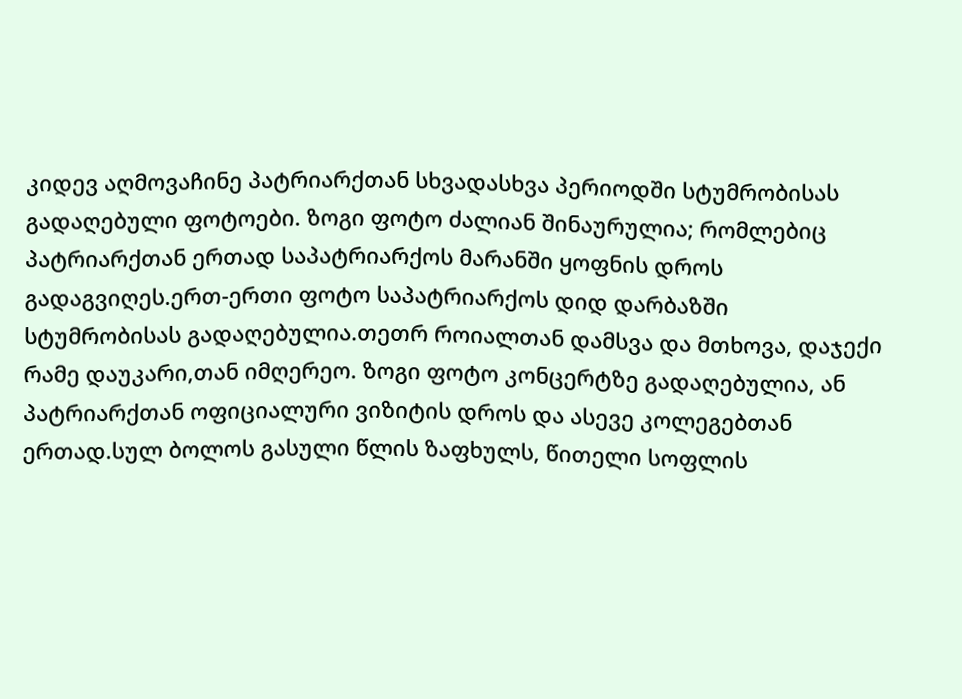კიდევ აღმოვაჩინე პატრიარქთან სხვადასხვა პერიოდში სტუმრობისას გადაღებული ფოტოები. ზოგი ფოტო ძალიან შინაურულია; რომლებიც პატრიარქთან ერთად საპატრიარქოს მარანში ყოფნის დროს გადაგვიღეს.ერთ-ერთი ფოტო საპატრიარქოს დიდ დარბაზში სტუმრობისას გადაღებულია.თეთრ როიალთან დამსვა და მთხოვა, დაჯექი რამე დაუკარი,თან იმღერეო. ზოგი ფოტო კონცერტზე გადაღებულია, ან პატრიარქთან ოფიციალური ვიზიტის დროს და ასევე კოლეგებთან ერთად.სულ ბოლოს გასული წლის ზაფხულს, წითელი სოფლის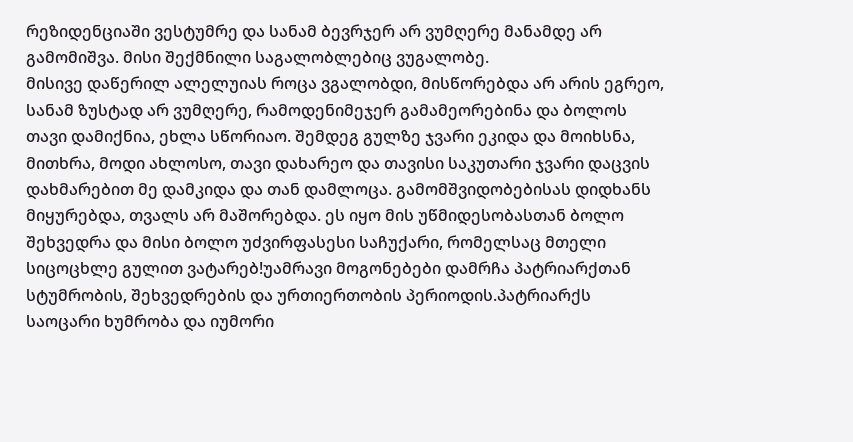რეზიდენციაში ვესტუმრე და სანამ ბევრჯერ არ ვუმღერე მანამდე არ გამომიშვა. მისი შექმნილი საგალობლებიც ვუგალობე.
მისივე დაწერილ ალელუიას როცა ვგალობდი, მისწორებდა არ არის ეგრეო, სანამ ზუსტად არ ვუმღერე, რამოდენიმეჯერ გამამეორებინა და ბოლოს თავი დამიქნია, ეხლა სწორიაო. შემდეგ გულზე ჯვარი ეკიდა და მოიხსნა, მითხრა, მოდი ახლოსო, თავი დახარეო და თავისი საკუთარი ჯვარი დაცვის დახმარებით მე დამკიდა და თან დამლოცა. გამომშვიდობებისას დიდხანს მიყურებდა, თვალს არ მაშორებდა. ეს იყო მის უწმიდესობასთან ბოლო შეხვედრა და მისი ბოლო უძვირფასესი საჩუქარი, რომელსაც მთელი სიცოცხლე გულით ვატარებ!უამრავი მოგონებები დამრჩა პატრიარქთან სტუმრობის, შეხვედრების და ურთიერთობის პერიოდის.პატრიარქს საოცარი ხუმრობა და იუმორი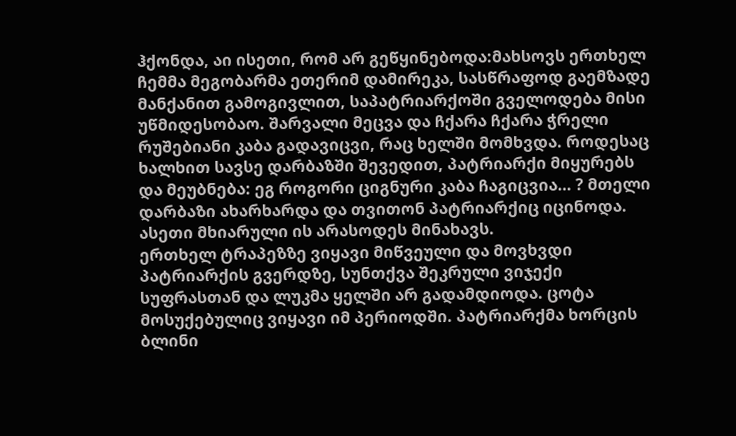ჰქონდა, აი ისეთი, რომ არ გეწყინებოდა:მახსოვს ერთხელ ჩემმა მეგობარმა ეთერიმ დამირეკა, სასწრაფოდ გაემზადე მანქანით გამოგივლით, საპატრიარქოში გველოდება მისი უწმიდესობაო. შარვალი მეცვა და ჩქარა ჩქარა ჭრელი რუშებიანი კაბა გადავიცვი, რაც ხელში მომხვდა. როდესაც ხალხით სავსე დარბაზში შევედით, პატრიარქი მიყურებს და მეუბნება: ეგ როგორი ციგნური კაბა ჩაგიცვია… ? მთელი დარბაზი ახარხარდა და თვითონ პატრიარქიც იცინოდა. ასეთი მხიარული ის არასოდეს მინახავს.
ერთხელ ტრაპეზზე ვიყავი მიწვეული და მოვხვდი პატრიარქის გვერდზე, სუნთქვა შეკრული ვიჯექი სუფრასთან და ლუკმა ყელში არ გადამდიოდა. ცოტა მოსუქებულიც ვიყავი იმ პერიოდში. პატრიარქმა ხორცის ბლინი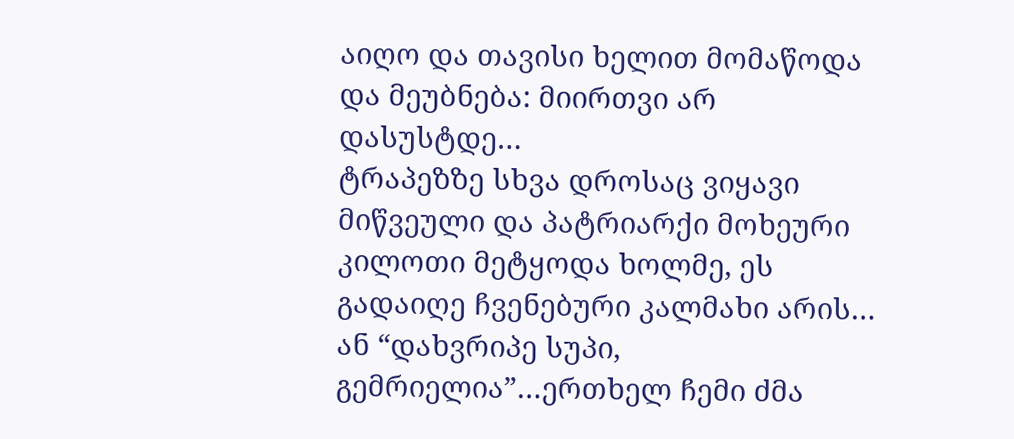აიღო და თავისი ხელით მომაწოდა და მეუბნება: მიირთვი არ დასუსტდე…
ტრაპეზზე სხვა დროსაც ვიყავი მიწვეული და პატრიარქი მოხეური კილოთი მეტყოდა ხოლმე, ეს გადაიღე ჩვენებური კალმახი არის…
ან “დახვრიპე სუპი, გემრიელია”…ერთხელ ჩემი ძმა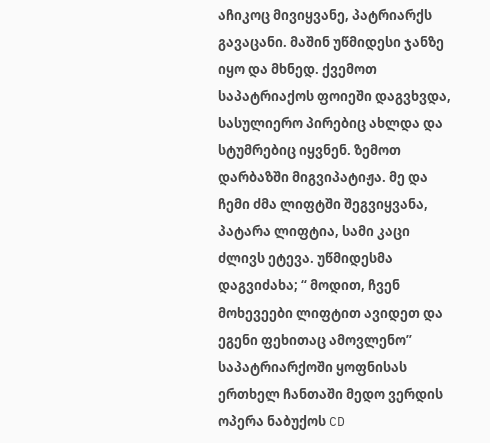აჩიკოც მივიყვანე, პატრიარქს გავაცანი. მაშინ უწმიდესი ჯანზე იყო და მხნედ. ქვემოთ საპატრიაქოს ფოიეში დაგვხვდა, სასულიერო პირებიც ახლდა და სტუმრებიც იყვნენ. ზემოთ დარბაზში მიგვიპატიჟა. მე და ჩემი ძმა ლიფტში შეგვიყვანა, პატარა ლიფტია, სამი კაცი ძლივს ეტევა. უწმიდესმა დაგვიძახა; “ მოდით, ჩვენ მოხევეები ლიფტით ავიდეთ და ეგენი ფეხითაც ამოვლენო”
საპატრიარქოში ყოფნისას ერთხელ ჩანთაში მედო ვერდის ოპერა ნაბუქოს CD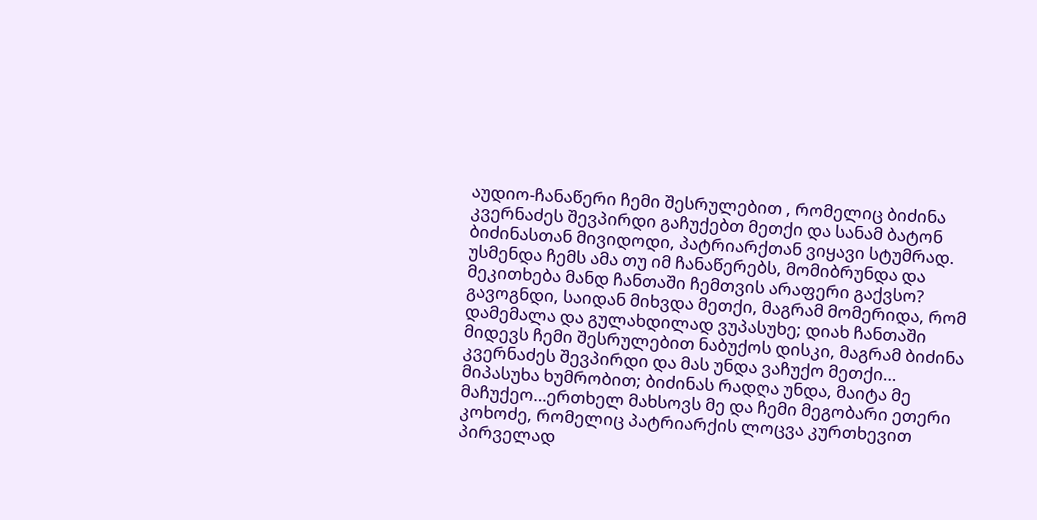აუდიო-ჩანაწერი ჩემი შესრულებით , რომელიც ბიძინა კვერნაძეს შევპირდი გაჩუქებთ მეთქი და სანამ ბატონ ბიძინასთან მივიდოდი, პატრიარქთან ვიყავი სტუმრად. უსმენდა ჩემს ამა თუ იმ ჩანაწერებს, მომიბრუნდა და მეკითხება მანდ ჩანთაში ჩემთვის არაფერი გაქვსო? გავოგნდი, საიდან მიხვდა მეთქი, მაგრამ მომერიდა, რომ დამემალა და გულახდილად ვუპასუხე; დიახ ჩანთაში მიდევს ჩემი შესრულებით ნაბუქოს დისკი, მაგრამ ბიძინა კვერნაძეს შევპირდი და მას უნდა ვაჩუქო მეთქი…
მიპასუხა ხუმრობით; ბიძინას რადღა უნდა, მაიტა მე მაჩუქეო…ერთხელ მახსოვს მე და ჩემი მეგობარი ეთერი კოხოძე, რომელიც პატრიარქის ლოცვა კურთხევით პირველად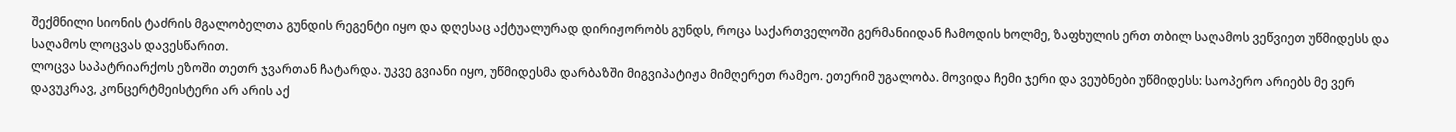შექმნილი სიონის ტაძრის მგალობელთა გუნდის რეგენტი იყო და დღესაც აქტუალურად დირიჟორობს გუნდს, როცა საქართველოში გერმანიიდან ჩამოდის ხოლმე, ზაფხულის ერთ თბილ საღამოს ვეწვიეთ უწმიდესს და საღამოს ლოცვას დავესწარით.
ლოცვა საპატრიარქოს ეზოში თეთრ ჯვართან ჩატარდა. უკვე გვიანი იყო, უწმიდესმა დარბაზში მიგვიპატიჟა მიმღერეთ რამეო. ეთერიმ უგალობა. მოვიდა ჩემი ჯერი და ვეუბნები უწმიდესს: საოპერო არიებს მე ვერ დავუკრავ, კონცერტმეისტერი არ არის აქ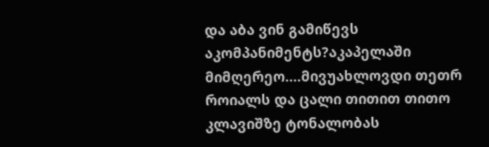და აბა ვინ გამიწევს აკომპანიმენტს?აკაპელაში მიმღერეო….მივუახლოვდი თეთრ როიალს და ცალი თითით თითო კლავიშზე ტონალობას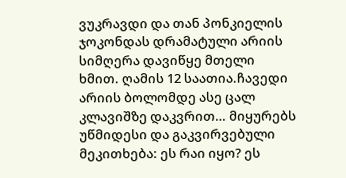ვუკრავდი და თან პონკიელის ჯოკონდას დრამატული არიის სიმღერა დავიწყე მთელი ხმით. ღამის 12 საათია.ჩავედი არიის ბოლომდე ასე ცალ კლავიშზე დაკვრით… მიყურებს უწმიდესი და გაკვირვებული მეკითხება: ეს რაი იყო? ეს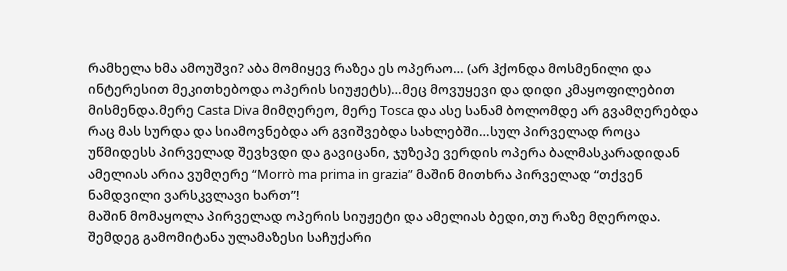რამხელა ხმა ამოუშვი? აბა მომიყევ რაზეა ეს ოპერაო… (არ ჰქონდა მოსმენილი და ინტერესით მეკითხებოდა ოპერის სიუჟეტს)…მეც მოვუყევი და დიდი კმაყოფილებით მისმენდა.მერე Casta Diva მიმღერეო, მერე Tosca და ასე სანამ ბოლომდე არ გვამღერებდა რაც მას სურდა და სიამოვნებდა არ გვიშვებდა სახლებში…სულ პირველად როცა უწმიდესს პირველად შევხვდი და გავიცანი, ჯუზეპე ვერდის ოპერა ბალმასკარადიდან ამელიას არია ვუმღერე “Morrò ma prima in grazia” მაშინ მითხრა პირველად “თქვენ ნამდვილი ვარსკვლავი ხართ”!
მაშინ მომაყოლა პირველად ოპერის სიუჟეტი და ამელიას ბედი,თუ რაზე მღეროდა. შემდეგ გამომიტანა ულამაზესი საჩუქარი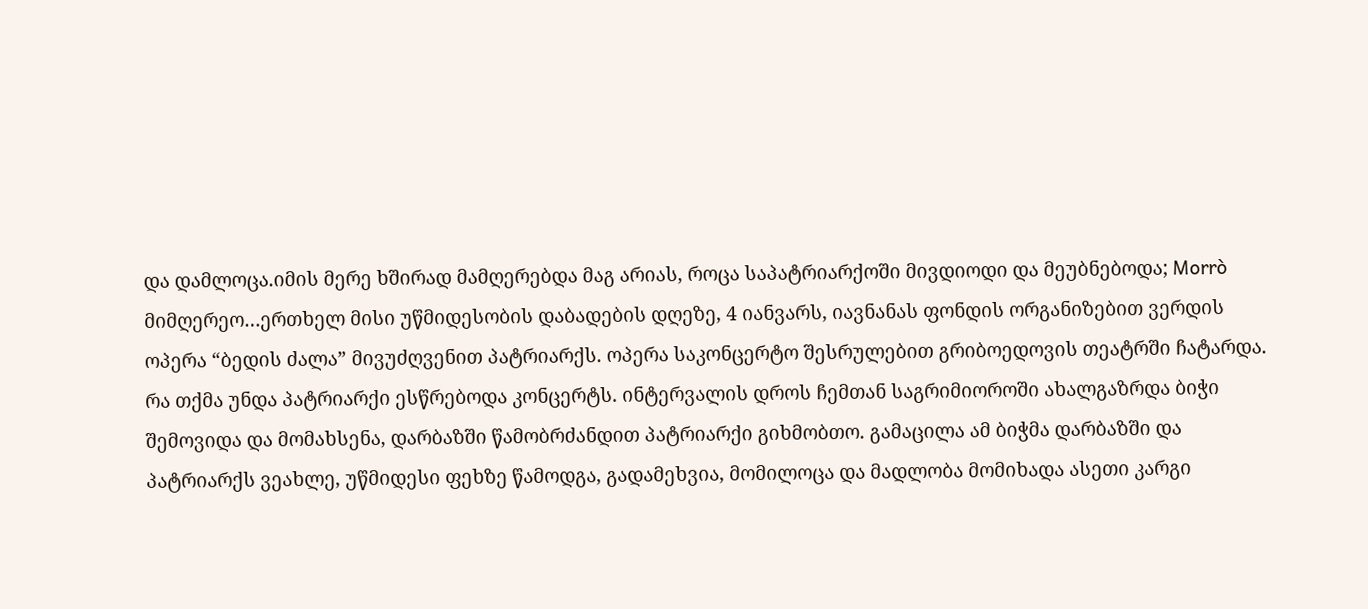და დამლოცა.იმის მერე ხშირად მამღერებდა მაგ არიას, როცა საპატრიარქოში მივდიოდი და მეუბნებოდა; Morrò მიმღერეო…ერთხელ მისი უწმიდესობის დაბადების დღეზე, 4 იანვარს, იავნანას ფონდის ორგანიზებით ვერდის ოპერა “ბედის ძალა” მივუძღვენით პატრიარქს. ოპერა საკონცერტო შესრულებით გრიბოედოვის თეატრში ჩატარდა.
რა თქმა უნდა პატრიარქი ესწრებოდა კონცერტს. ინტერვალის დროს ჩემთან საგრიმიოროში ახალგაზრდა ბიჭი შემოვიდა და მომახსენა, დარბაზში წამობრძანდით პატრიარქი გიხმობთო. გამაცილა ამ ბიჭმა დარბაზში და პატრიარქს ვეახლე, უწმიდესი ფეხზე წამოდგა, გადამეხვია, მომილოცა და მადლობა მომიხადა ასეთი კარგი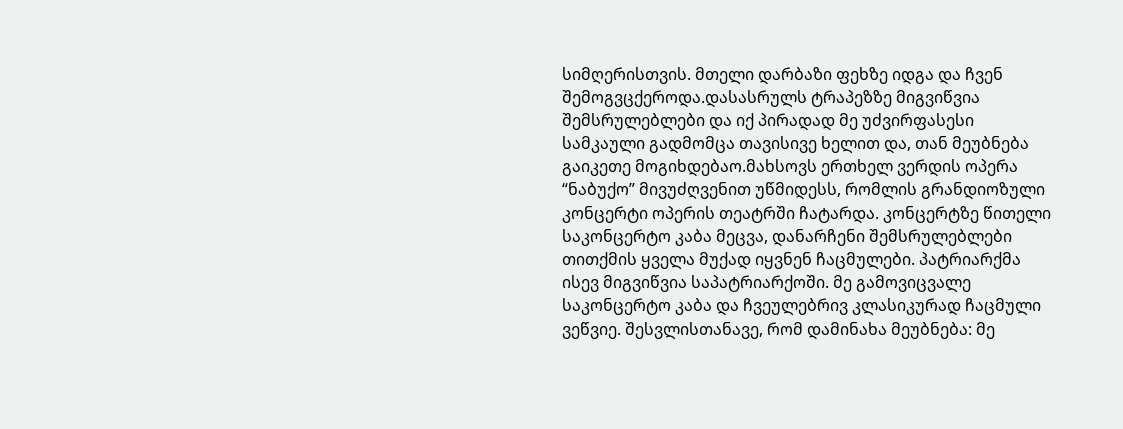სიმღერისთვის. მთელი დარბაზი ფეხზე იდგა და ჩვენ შემოგვცქეროდა.დასასრულს ტრაპეზზე მიგვიწვია შემსრულებლები და იქ პირადად მე უძვირფასესი სამკაული გადმომცა თავისივე ხელით და, თან მეუბნება გაიკეთე მოგიხდებაო.მახსოვს ერთხელ ვერდის ოპერა “ნაბუქო” მივუძღვენით უწმიდესს, რომლის გრანდიოზული კონცერტი ოპერის თეატრში ჩატარდა. კონცერტზე წითელი საკონცერტო კაბა მეცვა, დანარჩენი შემსრულებლები თითქმის ყველა მუქად იყვნენ ჩაცმულები. პატრიარქმა ისევ მიგვიწვია საპატრიარქოში. მე გამოვიცვალე საკონცერტო კაბა და ჩვეულებრივ კლასიკურად ჩაცმული ვეწვიე. შესვლისთანავე, რომ დამინახა მეუბნება: მე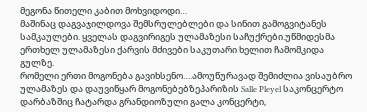მეგონა წითელი კაბით მოხვიდოდი…
მაშინაც დაგვაჯილდოვა შემსრულებლები და სინით გამოგვიტანეს სამკაულები. ყველას დაგვირიგეს ულამაზესი საჩუქრები.უწმიდესმა ერთხელ ულამაზესი ქარვის მძივები საკუთარი ხელით ჩამომკიდა გულზე.
რომელი ერთი მოგონება გავიხსენო….ამოუწურავად შემიძლია ვისაუბრო ულამაზეს და დაუვიწყარ მოგონებებზეპარიზის Salle Pleyel საკონცერტო დარბაზშიც ჩატარდა გრანდიოზული გალა კონცერტი,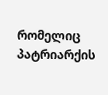რომელიც პატრიარქის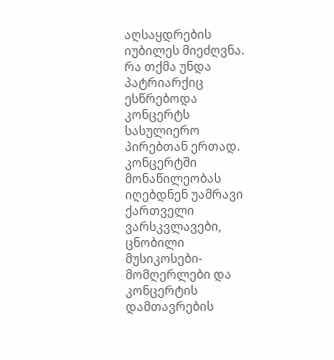აღსაყდრების იუბილეს მიეძღვნა. რა თქმა უნდა პატრიარქიც ესწრებოდა კონცერტს სასულიერო პირებთან ერთად. კონცერტში მონაწილეობას იღებდნენ უამრავი ქართველი ვარსკვლავები, ცნობილი მუსიკოსები- მომღერლები და კონცერტის დამთავრების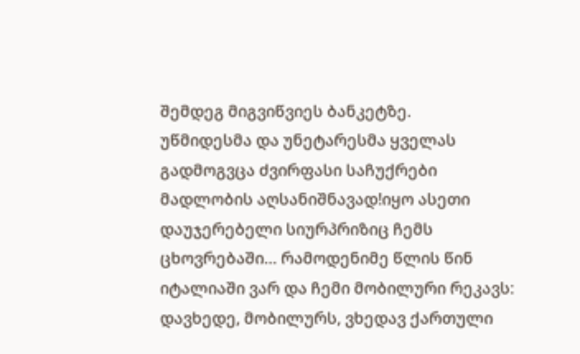შემდეგ მიგვიწვიეს ბანკეტზე.
უწმიდესმა და უნეტარესმა ყველას გადმოგვცა ძვირფასი საჩუქრები მადლობის აღსანიშნავად!იყო ასეთი დაუჯერებელი სიურპრიზიც ჩემს ცხოვრებაში… რამოდენიმე წლის წინ იტალიაში ვარ და ჩემი მობილური რეკავს: დავხედე, მობილურს, ვხედავ ქართული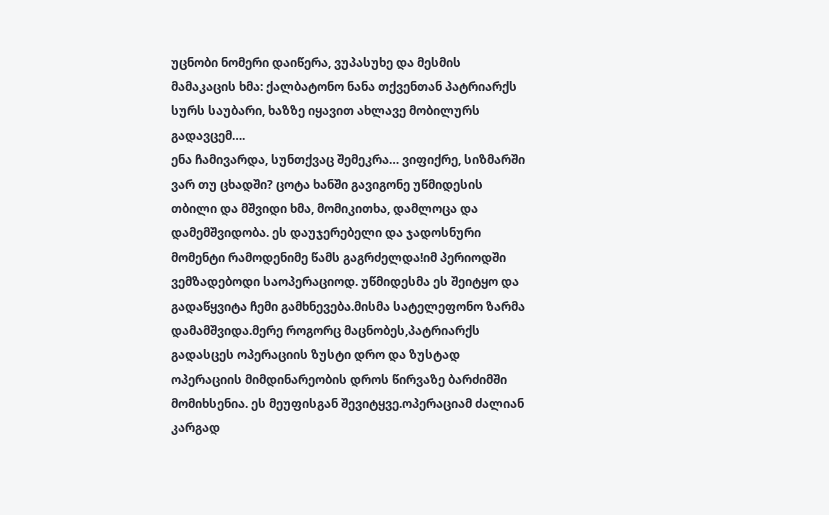უცნობი ნომერი დაიწერა, ვუპასუხე და მესმის მამაკაცის ხმა: ქალბატონო ნანა თქვენთან პატრიარქს სურს საუბარი, ხაზზე იყავით ახლავე მობილურს გადავცემ….
ენა ჩამივარდა, სუნთქვაც შემეკრა… ვიფიქრე, სიზმარში ვარ თუ ცხადში? ცოტა ხანში გავიგონე უწმიდესის თბილი და მშვიდი ხმა, მომიკითხა, დამლოცა და დამემშვიდობა. ეს დაუჯერებელი და ჯადოსნური მომენტი რამოდენიმე წამს გაგრძელდა!იმ პერიოდში ვემზადებოდი საოპერაციოდ. უწმიდესმა ეს შეიტყო და გადაწყვიტა ჩემი გამხნევება.მისმა სატელეფონო ზარმა დამამშვიდა.მერე როგორც მაცნობეს,პატრიარქს გადასცეს ოპერაციის ზუსტი დრო და ზუსტად ოპერაციის მიმდინარეობის დროს წირვაზე ბარძიმში მომიხსენია. ეს მეუფისგან შევიტყვე.ოპერაციამ ძალიან კარგად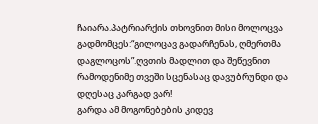ჩაიარა.პატრიარქის თხოვნით მისი მოლოცვა გადმომცეს:“გილოცავ გადარჩენას, ღმერთმა დაგლოცოს”.ღვთის მადლით და შეწევნით რამოდენიმე თვეში სცენასაც დავუბრუნდი და დღესაც კარგად ვარ!
გარდა ამ მოგონებების კიდევ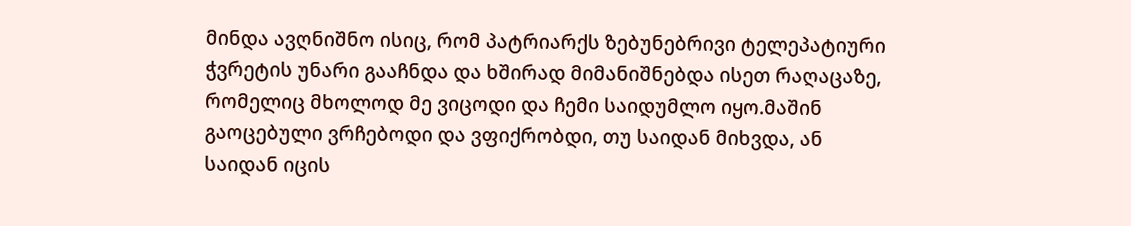მინდა ავღნიშნო ისიც, რომ პატრიარქს ზებუნებრივი ტელეპატიური ჭვრეტის უნარი გააჩნდა და ხშირად მიმანიშნებდა ისეთ რაღაცაზე, რომელიც მხოლოდ მე ვიცოდი და ჩემი საიდუმლო იყო.მაშინ გაოცებული ვრჩებოდი და ვფიქრობდი, თუ საიდან მიხვდა, ან საიდან იცის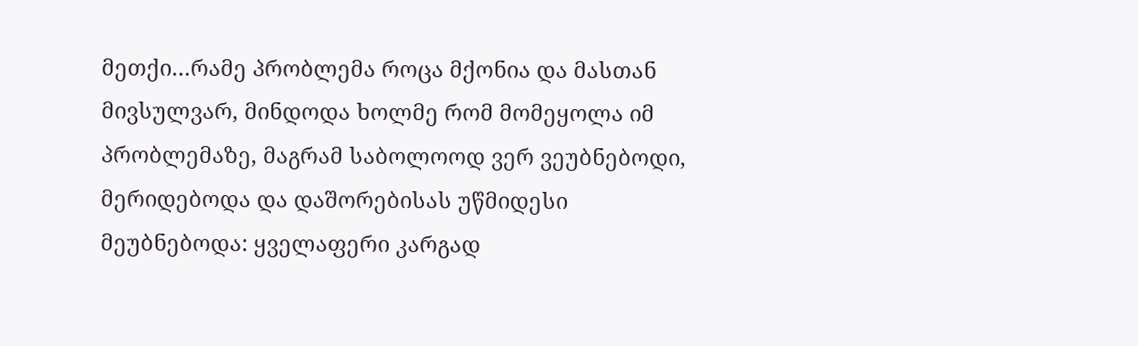მეთქი…რამე პრობლემა როცა მქონია და მასთან მივსულვარ, მინდოდა ხოლმე რომ მომეყოლა იმ პრობლემაზე, მაგრამ საბოლოოდ ვერ ვეუბნებოდი, მერიდებოდა და დაშორებისას უწმიდესი მეუბნებოდა: ყველაფერი კარგად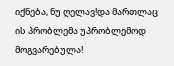იქნება, ნუ ღელავ!და მართლაც ის პრობლემა უპრობლემოდ მოგვარებულა!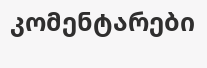კომენტარები